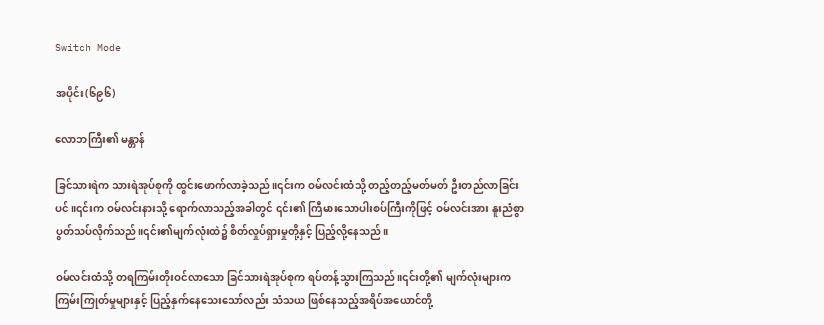Switch Mode

အပိုင်း(၆၉၆)

လောဘကြီး၏ မန္တာန်

ခြင်သားရဲက သားရဲအုပ်စုကို ထွင်းဖောက်လာခဲ့သည်။၎င်းက ဝမ်လင်းထံသို့ တည့်တည့်မတ်မတ် ဦးတည်လာခြင်းပင်။၎င်းက ဝမ်လင်းနားသို့ ရောက်လာသည့်အခါတွင် ၎င်း၏ ကြီမားသောပါးစပ်ကြီးကိုဖြင့် ဝမ်လင်းအား နူးညံစွာ ပွတ်သပ်လိုက်သည်။၎င်း၏မျက်လုံးထဲ၌ စိတ်လှုပ်ရှားမှုတို့နှင့် ပြည့်လို့နေသည်။

ဝမ်လင်းထံသို့ တရကြမ်းတိုးဝင်လာသော ခြင်သားရဲအုပ်စုက ရပ်တန့်သွားကြသည်။၎င်းတို့၏ မျက်လုံးများက ကြမ်းကြုတ်မှုများနှင့် ပြည့်နှက်နေသေးသော်လည်း သံသယ ဖြစ်နေသည့်အရိပ်အယောင်တို့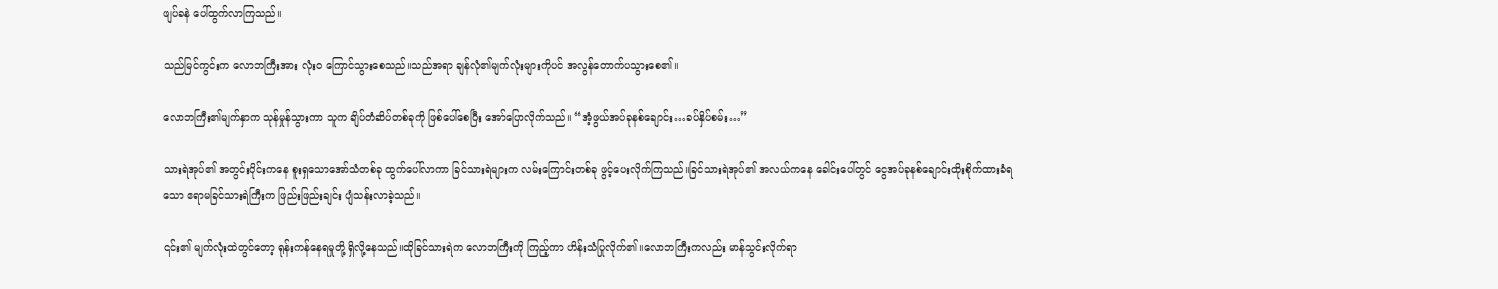ဖျပ်ခနဲ ပေါ်ထွက်လာကြသည်။

သည်မြင်ကွင်းက လောဘကြီးအား လုံးဝ ကြောင်သွားစေသည်။သည်အရာ ချန်လုံ၏မျက်လုံးများကိုပင် အလွန်တောက်ပသွားစေ၏။

လောဘကြီး၏မျက်နှာက သုန်မှုန်သွားကာ သူက ချိပ်တံဆိပ်တစ်ခုကို ဖြစ်ပေါ်စေပြီး အော်ပြောလိုက်သည်။ “အံ့ဖွယ်အပ်ခုနစ်ချောင်း…ခပ်နှိပ်စမ်း…”

သားရဲအုပ်၏ အတွင်းပိုင်းကနေ စူးရှသောအော်သံတစ်ခု ထွက်ပေါ်လာကာ ခြင်သားရဲများက လမ်းကြောင်းတစ်ခု ဖွင့်ပေးလိုက်ကြသည်။ခြင်သားရဲအုပ်၏ အလယ်ကနေ ခေါင်းပေါ်တွင် ငွေအပ်ခုနစ်ချောင်းထိုးစိုက်ထားခံရသော ဧရာမခြင်သားရဲကြီးက ဖြည်းဖြည်းချင်း ပျံသန်းလာခဲ့သည်။

၎င်း၏ မျက်လုံးထဲတွင်တော့ ရုန်းကန်နေရမှုတို့ ရှိလို့နေသည်။ထိုခြင်သားရဲက လောဘကြီးကို ကြည့်ကာ ဟိန်းသံပြုလိုက်၏။လောဘကြီးကလည်း မာန်သွင်းလိုက်ရာ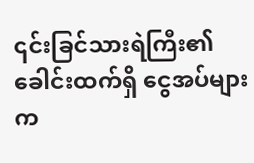၎င်းခြင်သားရဲကြီး၏ ခေါင်းထက်ရှိ ငွေအပ်များက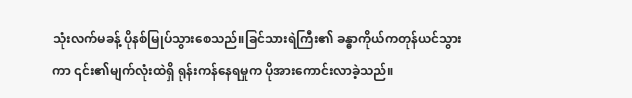သုံးလက်မခန့် ပိုနစ်မြုပ်သွားစေသည်။ခြင်သားရဲကြီး၏ ခန္ဓာကိုယ်ကတုန်ယင်သွားကာ ၎င်း၏မျက်လုံးထဲရှိ ရုန်းကန်နေရမှုက ပိုအားကောင်းလာခဲ့သည်။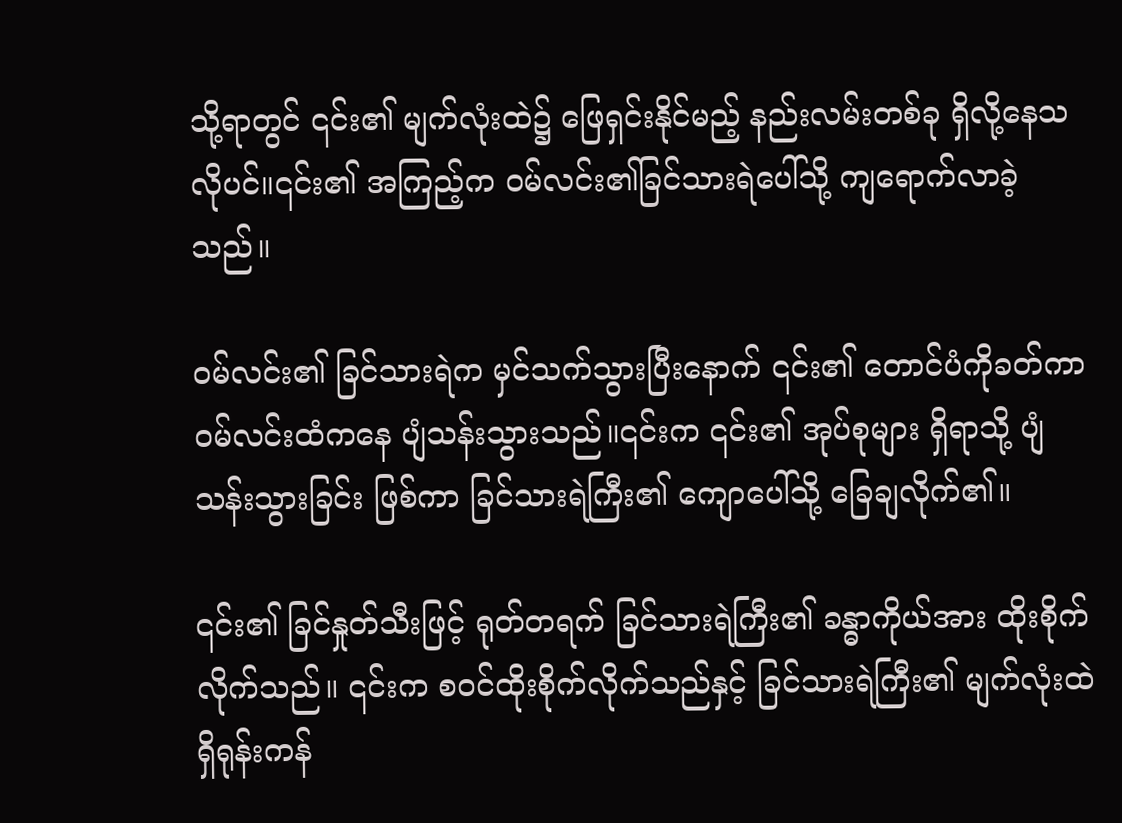သို့ရာတွင် ၎င်း၏ မျက်လုံးထဲ၌ ဖြေရှင်းနိုင်မည့် နည်းလမ်းတစ်ခု ရှိလို့နေသလိုပင်။၎င်း၏ အကြည့်က ဝမ်လင်း၏ခြင်သားရဲပေါ်သို့ ကျရောက်လာခဲ့သည်။

ဝမ်လင်း၏ ခြင်သားရဲက မှင်သက်သွားပြီးနောက် ၎င်း၏ တောင်ပံကိုခတ်ကာ ဝမ်လင်းထံကနေ ပျံသန်းသွားသည်။၎င်းက ၎င်း၏ အုပ်စုများ ရှိရာသို့ ပျံသန်းသွားခြင်း ဖြစ်ကာ ခြင်သားရဲကြီး၏ ကျောပေါ်သို့ ခြေချလိုက်၏။

၎င်း၏ ခြင်နှုတ်သီးဖြင့် ရုတ်တရက် ခြင်သားရဲကြီး၏ ခန္ဓာကိုယ်အား ထိုးစိုက်လိုက်သည်။ ၎င်းက စဝင်ထိုးစိုက်လိုက်သည်နှင့် ခြင်သားရဲကြီး၏ မျက်လုံးထဲရှိရုန်းကန်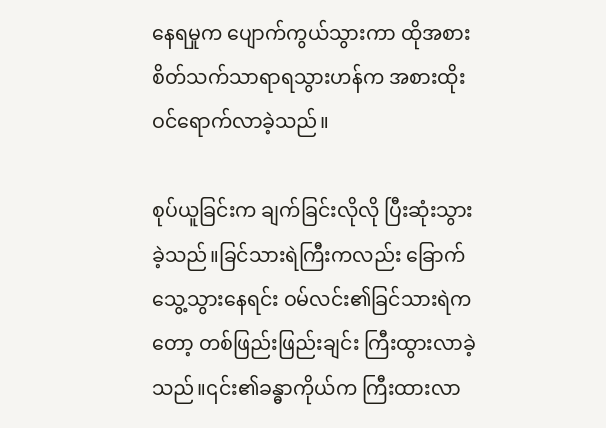နေရမှုက ပျောက်ကွယ်သွားကာ ထိုအစား စိတ်သက်သာရာရသွားဟန်က အစားထိုး ဝင်‌ရောက်လာခဲ့သည်။

စုပ်ယူခြင်းက ချက်ခြင်းလိုလို ပြီးဆုံးသွားခဲ့သည်။ခြင်သားရဲကြီးကလည်း ခြောက်သွေ့သွားနေရင်း ဝမ်လင်း၏ခြင်သားရဲကတော့ တစ်ဖြည်းဖြည်းချင်း ကြီးထွားလာခဲ့သည်။၎င်း၏ခန္ဓာကိုယ်က ကြီးထားလာ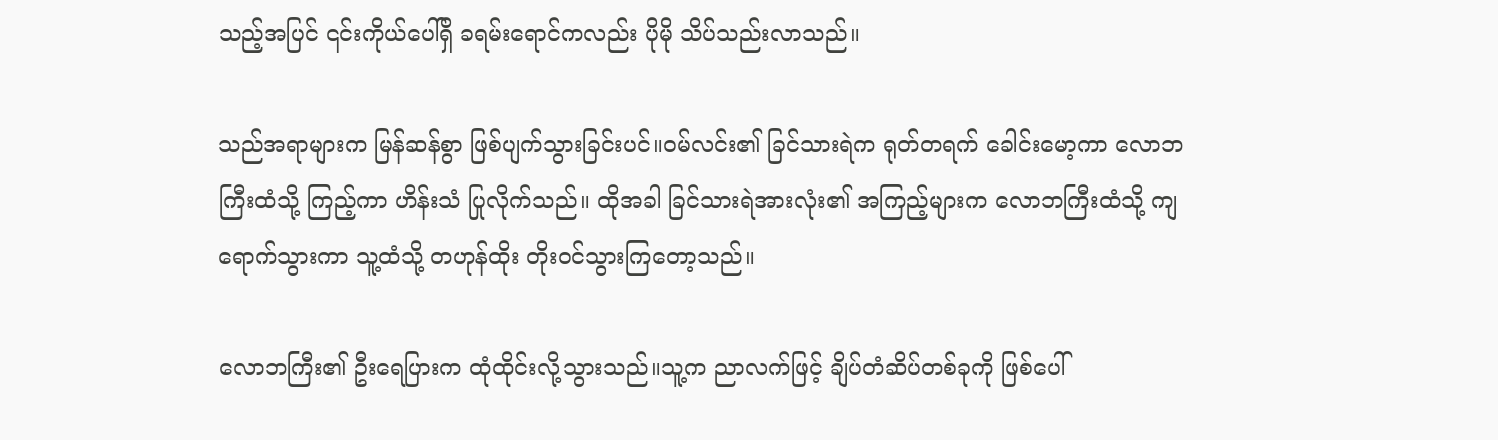သည့်အပြင် ၎င်းကိုယ်ပေါ်ရှိ ခရမ်းရောင်ကလည်း ပိုမို သိပ်သည်းလာသည်။

သည်အရာများက မြန်ဆန်စွာ ဖြစ်ပျက်သွားခြင်းပင်။ဝမ်လင်း၏ ခြင်သားရဲက ရုတ်တရက် ခေါင်းမော့ကာ လောဘကြီးထံသို့ ကြည့်ကာ ဟိန်းသံ ပြုလိုက်သည်။ ထိုအခါ ခြင်သားရဲအားလုံး၏ အကြည့်များက လောဘကြီးထံသို့ ကျရောက်သွားကာ သူ့ထံသို့ တဟုန်ထိုး တိုးဝင်သွားကြတော့သည်။

လောဘကြီး၏ ဦးရေပြားက ထုံထိုင်းလို့သွားသည်။သူ့က ညာလက်ဖြင့် ချိပ်တံဆိပ်တစ်ခုကို ဖြစ်ပေါ်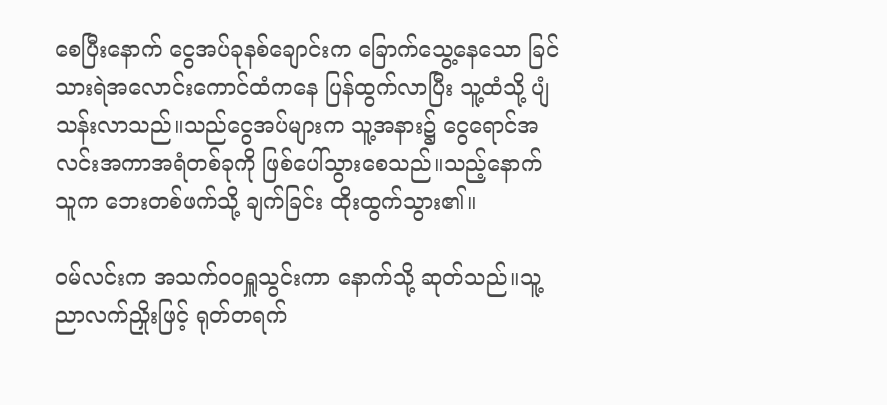စေပြီးနောက် ငွေအပ်ခုနစ်ချောင်းက ခြောက်သွေ့နေသော ခြင်သားရဲအလောင်းကောင်ထံကနေ ပြန်ထွက်လာပြီး သူ့ထံသို့ ပျံသန်းလာသည်။သည်ငွေအပ်များက သူ့အနား၌ ငွေရောင်အလင်းအကာအရံတစ်ခုကို ဖြစ်ပေါ်သွားစေသည်။သည့်နောက် သူက ဘေးတစ်ဖက်သို့ ချက်ခြင်း ထိုးထွက်သွား၏။

ဝမ်လင်းက အသက်ဝဝရှူသွင်းကာ နောက်သို့ ဆုတ်သည်။သူ့ညာလက်ညှိုးဖြင့် ရုတ်တရက်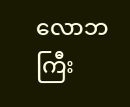လောဘကြီး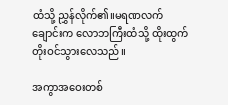ထံသို့ ညွှန်လိုက်၏။မရဏလက်ချောင်းက လောဘကြီးထံသို့ ထိုးထွက် တိုးဝင်သွားလေသည်။

အကွာအဝေးတစ်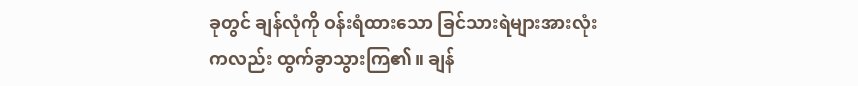ခုတွင် ချန်လုံကို ဝန်းရံထားသော ခြင်သားရဲများအားလုံးကလည်း ထွက်ခွာသွားကြ၏။ ချန်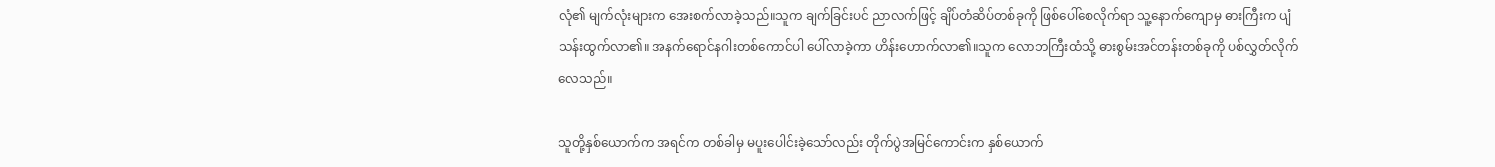လုံ၏ မျက်လုံးများက‌ အေးစက်လာခဲ့သည်။သူက ချက်ခြင်းပင် ညာလက်ဖြင့် ချိပ်တံဆိပ်တစ်ခုကို ဖြစ်ပေါ်စေလိုက်ရာ သူ့နောက်ကျောမှ ဓားကြီးက ပျံသန်းထွက်လာ၏။ အနက်ရောင်နဂါးတစ်ကောင်ပါ ပေါ်လာခဲ့ကာ ဟိန်းဟောက်လာ၏။သူက လောဘကြီးထံသို့ ဓားစွမ်းအင်တန်းတစ်ခုကို ပစ်လွှတ်လိုက်လေသည်။

သူတို့နှစ်ယောက်က အရင်က တစ်ခါမှ မပူးပေါင်းခဲ့သော်လည်း တိုက်ပွဲအမြင်ကောင်းက နှစ်ယောက်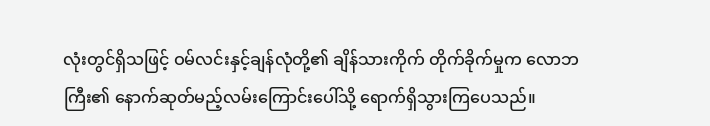လုံးတွင်ရှိသဖြင့် ဝမ်လင်းနှင့်ချန်လုံတို့၏ ချိန်သားကိုက် တိုက်ခိုက်မှုက လောဘကြီး၏ နောက်ဆုတ်မည့်လမ်းကြောင်းပေါ်သို့ ရောက်ရှိသွားကြပေသည်။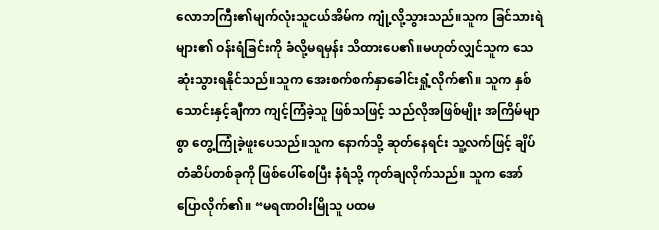လောဘကြီး၏မျက်လုံးသူငယ်အိမ်က ကျုံ့လို့သွားသည်။သူက ခြင်သားရဲများ၏ ဝန်းရံခြင်းကို ခံလို့မရမှန်း သိထားပေ၏။မဟုတ်လျှင်သူက သေဆုံးသွားရနိုင်သည်။သူက အေးစက်စက်နှာခေါင်းရှုံ့လိုက်၏။ သူက နှစ်သောင်းနှင့်ချီကာ ကျင့်ကြံခဲ့သူ ဖြစ်သဖြင့် သည်လိုအဖြစ်မျိုး အကြိမ်မျာစွာ တွေ့ကြုံခဲ့ဖူးပေသည်။သူက နောက်သို့ ဆုတ်နေရင်း သူ့လက်ဖြင့် ချိပ်တံဆိပ်တစ်ခုကို ဖြစ်ပေါ်စေပြီး နံရံသို့ ကုတ်ချလိုက်သည်။ သူက အော်ပြောလိုက်၏။ “မရဏဝါးမြိုသူ ပထမ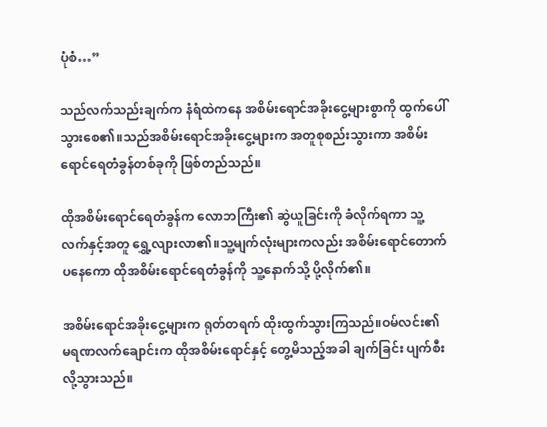ပုံစံ…”

သည်လက်သည်းချက်က နံရံထဲကနေ အစိမ်းရောင်အခိုးငွေ့များစွာကို ထွက်ပေါ်သွားစေ၏။သည်အစိမ်းရောင်အခိုးငွေ့များက အတူစုစည်းသွားကာ အစိမ်းရောင်ရေတံခွန်တစ်ခုကို ဖြစ်တည်သည်။

ထိုအစိမ်းရောင်ရေတံခွန်က လောဘကြီး၏ ဆွဲယူခြင်းကို ခံလိုက်ရကာ သူ့လက်နှင့်အတူ ရွှေ့လျားလာ၏။သူ့မျက်လုံးများကလည်း အစိမ်းရောင်တောက်ပနေကော ထိုအစိမ်းရောင်ရေတံခွန်ကို သူ့နောက်သို့ ပို့လိုက်၏။

အစိမ်းရောင်အခိုးငွေ့များက ရုတ်တရက် ထိုးထွက်သွားကြသည်။ဝမ်လင်း၏ မရဏလက်ချောင်းက ထိုအစိမ်းရောင်နှင့် တွေ့မိသည့်အခါ ချက်ခြင်း ပျက်စီးလို့သွားသည်။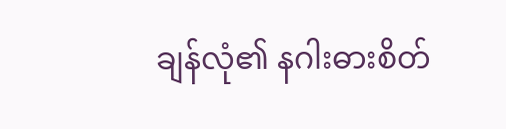ချန်လုံ၏ နဂါးဓားစိတ်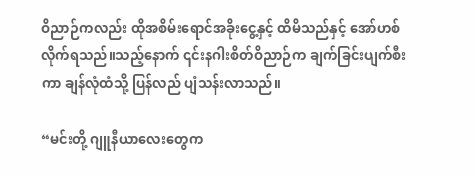ဝိညာဉ်ကလည်း ထိုအစိမ်းရောင်အခိုးငွေ့နှင့် ထိမိသည်နှင့် အော်ဟစ်လိုက်ရသည်။သည့်နောက် ၎င်းနဂါးစိတ်ဝိညာဉ်က ချက်ခြင်းပျက်စီးကာ ချန်လုံထံသို့ ပြန်လည် ပျံသန်းလာသည်။

“မင်းတို့ ဂျူနီယာလေးတွေက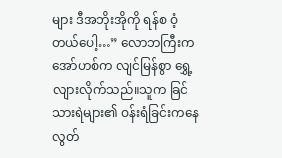များ ဒီအဘိုးအိုကို ရန်စ ဝံ့တယ်ပေါ့…” လောဘကြီးက အော်ဟစ်က လျင်မြန်စွာ ရွှေ့လျားလိုက်သည်။သူက ခြင်သားရဲများ၏ ဝန်းရံခြင်းကနေ လွတ်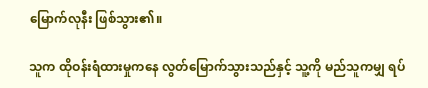မြောက်လုနီး ဖြစ်သွား၏။

သူက ထိုဝန်းရံထားမှုကနေ လွတ်မြောက်သွားသည်နှင့် သူ့ကို မည်သူကမျှ ရပ်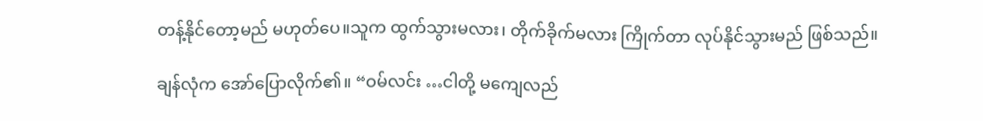တန့်နိုင်တော့မည် မဟုတ်ပေ။သူက ထွက်သွားမလား၊ တိုက်ခိုက်မလား ကြိုက်တာ လုပ်နိုင်သွားမည် ဖြစ်သည်။

ချန်လုံက အော်ပြောလိုက်၏။ “ဝမ်လင်း …ငါတို့ မကျေလည်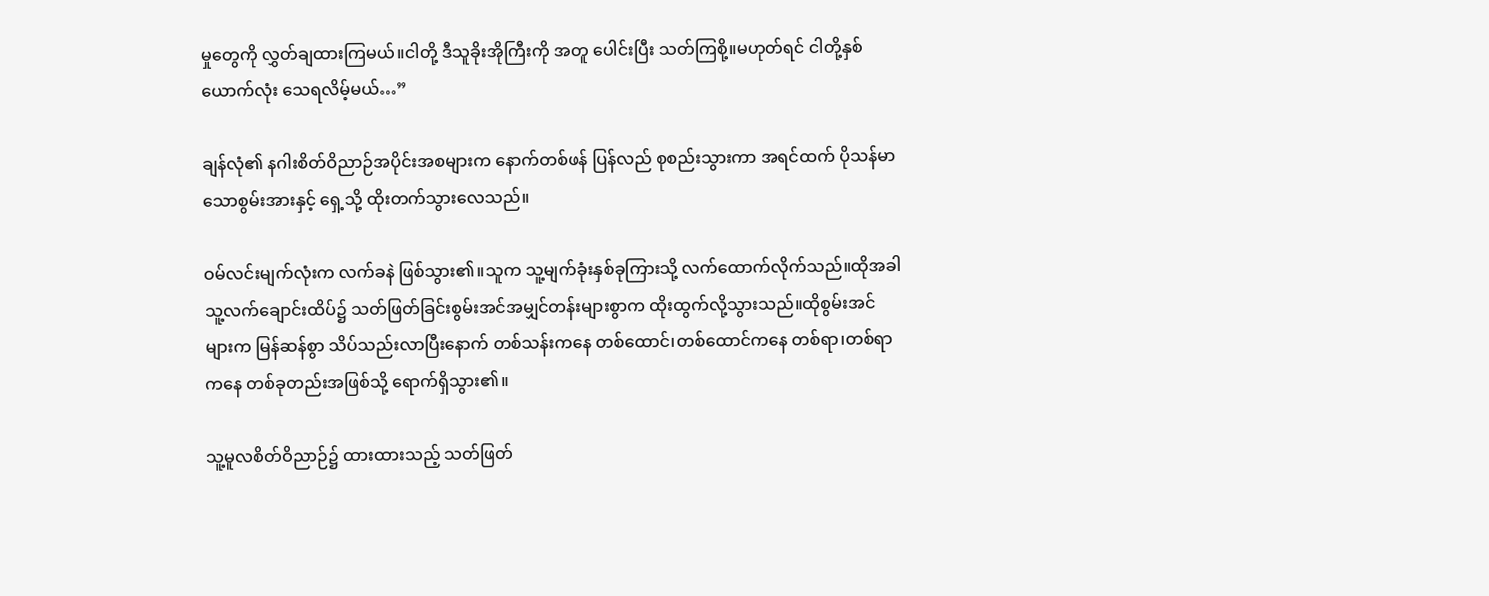မှုတွေကို လွှတ်ချထားကြမယ်။ငါတို့ ဒီသူခိုးအိုကြီးကို အတူ ပေါင်းပြီး သတ်ကြစို့။မဟုတ်ရင် ငါတို့နှစ်ယောက်လုံး သေရလိမ့်မယ်…”

ချန်လုံ၏ နဂါးစိတ်ဝိညာဉ်အပိုင်းအစများက နောက်တစ်ဖန် ပြန်လည် စုစည်းသွားကာ အရင်ထက် ပိုသန်မာသောစွမ်းအားနှင့် ရှေ့သို့ ထိုးတက်သွားလေသည်။

ဝမ်လင်းမျက်လုံးက လက်ခနဲ ဖြစ်သွား၏။သူက သူ့မျက်ခုံးနှစ်ခုကြားသို့ လက်ထောက်လိုက်သည်။ထိုအခါ သူ့လက်ချောင်းထိပ်၌ သတ်ဖြတ်ခြင်းစွမ်းအင်အမျှင်တန်းများစွာက ထိုးထွက်လို့သွားသည်။ထိုစွမ်းအင်များက မြန်ဆန်စွာ သိပ်သည်းလာပြီးနောက် တစ်သန်းကနေ တစ်ထောင်၊တစ်ထောင်ကနေ တစ်ရာ၊တစ်ရာကနေ တစ်ခုတည်းအဖြစ်သို့ ရောက်ရှိသွား၏။

သူ့မူလစိတ်ဝိညာဉ်၌ ထားထားသည့် သတ်ဖြတ်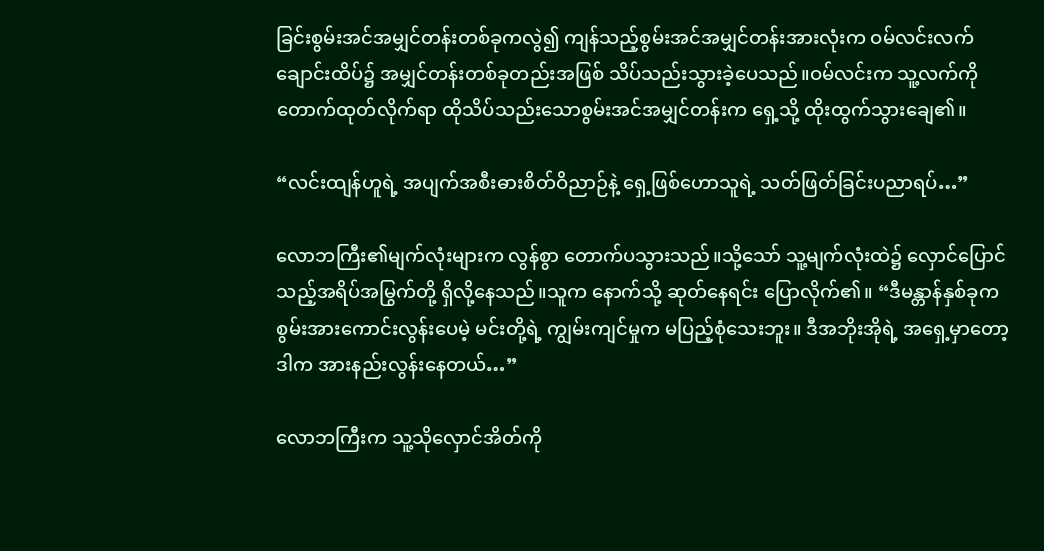ခြင်းစွမ်းအင်အမျှင်တန်းတစ်ခုကလွဲ၍ ကျန်သည့်စွမ်းအင်အမျှင်တန်းအားလုံးက ဝမ်လင်းလက်ချောင်းထိပ်၌ အမျှင်တန်းတစ်ခုတည်းအဖြစ် သိပ်သည်းသွားခဲ့ပေသည်။ဝမ်လင်းက သူ့လက်ကို တောက်ထုတ်လိုက်ရာ ထိုသိပ်သည်းသောစွမ်းအင်အမျှင်တန်းက ရှေ့သို့ ထိုးထွက်သွားချေ၏။

“လင်းထျန်ဟူရဲ့ အပျက်အစီးဓားစိတ်ဝိညာဉ်နဲ့ ရှေ့ဖြစ်ဟောသူရဲ့ သတ်ဖြတ်ခြင်းပညာရပ်…”

လောဘကြီး၏မျက်လုံးများက လွန်စွာ တောက်ပသွားသည်။သို့သော် သူ့မျက်လုံးထဲ၌ လှောင်ပြောင်သည့်အရိပ်အမြွက်တို့ ရှိလို့နေသည်။သူက နောက်သို့ ဆုတ်နေရင်း ပြောလိုက်၏။ “ဒီမန္တာန်နှစ်ခုက စွမ်းအားကောင်းလွန်းပေမဲ့ မင်းတို့ရဲ့ ကျွမ်းကျင်မှုက မပြည့်စုံသေးဘူး။ ဒီအဘိုးအိုရဲ့ အရှေ့မှာတော့ ဒါက အားနည်းလွန်းနေတယ်…”

လောဘကြီးက သူ့သိုလှောင်အိတ်ကို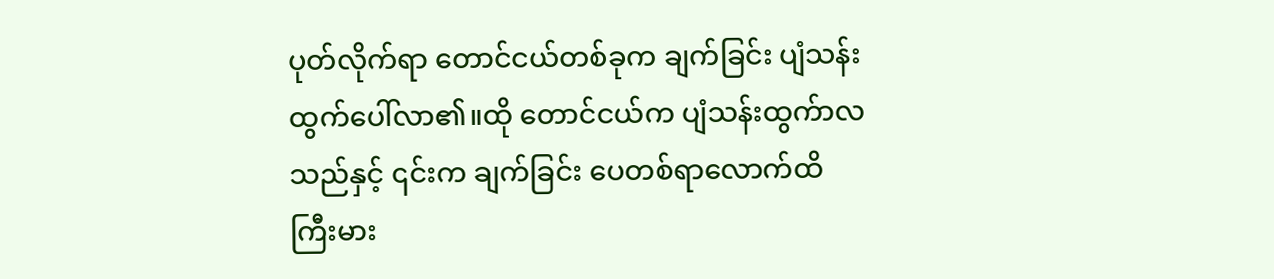ပုတ်လိုက်ရာ တောင်ငယ်တစ်ခုက ချက်ခြင်း ပျံသန်းထွက်ပေါ်လာ၏။ထို တောင်ငယ်က ပျံသန်းထွက်ာလသည်နှင့် ၎င်းက ချက်ခြင်း ပေတစ်ရာလောက်ထိ ကြီးမား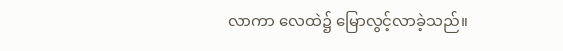လာကာ လေထဲ၌ မြောလွင့်လာခဲ့သည်။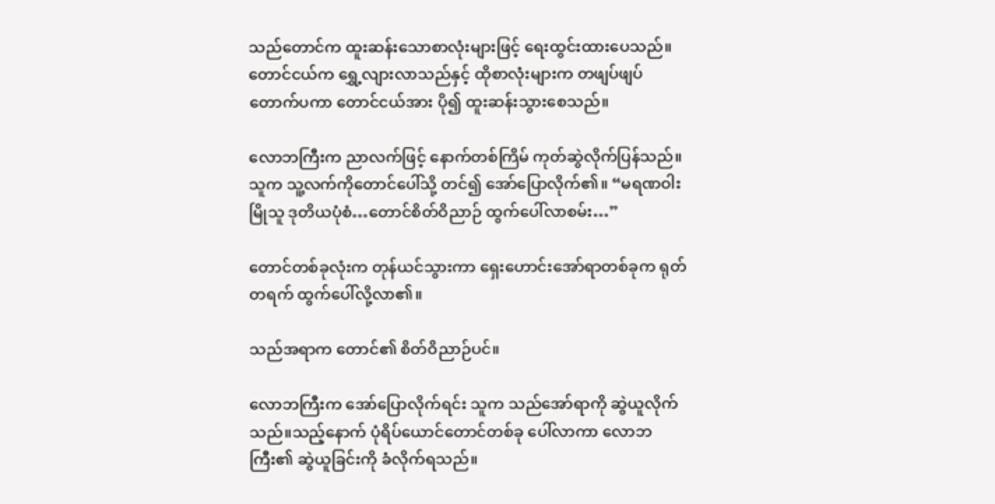သည်တောင်က ထူးဆန်းသောစာလုံးများဖြင့် ရေးထွင်းထားပေသည်။တောင်ငယ်က ရွှေ့လျားလာသည်နှင့် ထိုစာလုံးများက တဖျပ်ဖျပ်တောက်ပကာ တောင်ငယ်အား ပို၍ ထူးဆန်းသွားစေသည်။

လောဘကြီးက ညာလက်ဖြင့် နောက်တစ်ကြိမ် ကုတ်ဆွဲလိုက်ပြန်သည်။သူက သူ့လက်ကိုတောင်ပေါ်သို့ တင်၍‌ အော်ပြောလိုက်၏။ “မရဏဝါးမြိုသူ ဒုတိယပုံစံ…တောင်စိတ်ဝိညာဉ် ထွက်ပေါ်လာစမ်း…”

တောင်တစ်ခုလုံးက တုန်ယင်သွားကာ ရှေးဟောင်းအော်ရာတစ်ခုက ရုတ်တရက် ထွက်ပေါ်လို့လာ၏။

သည်အရာက တောင်၏ စိတ်ဝိညာဉ်ပင်။

လောဘကြီးက အော်ပြောလိုက်ရင်း သူက သည်အော်ရာကို ဆွဲယူလိုက်သည်။သည့်နောက် ပုံရိပ်ယောင်တောင်တစ်ခု ပေါ်လာကာ လောဘကြီး၏ ဆွဲယူခြင်းကို ခံလိုက်ရသည်။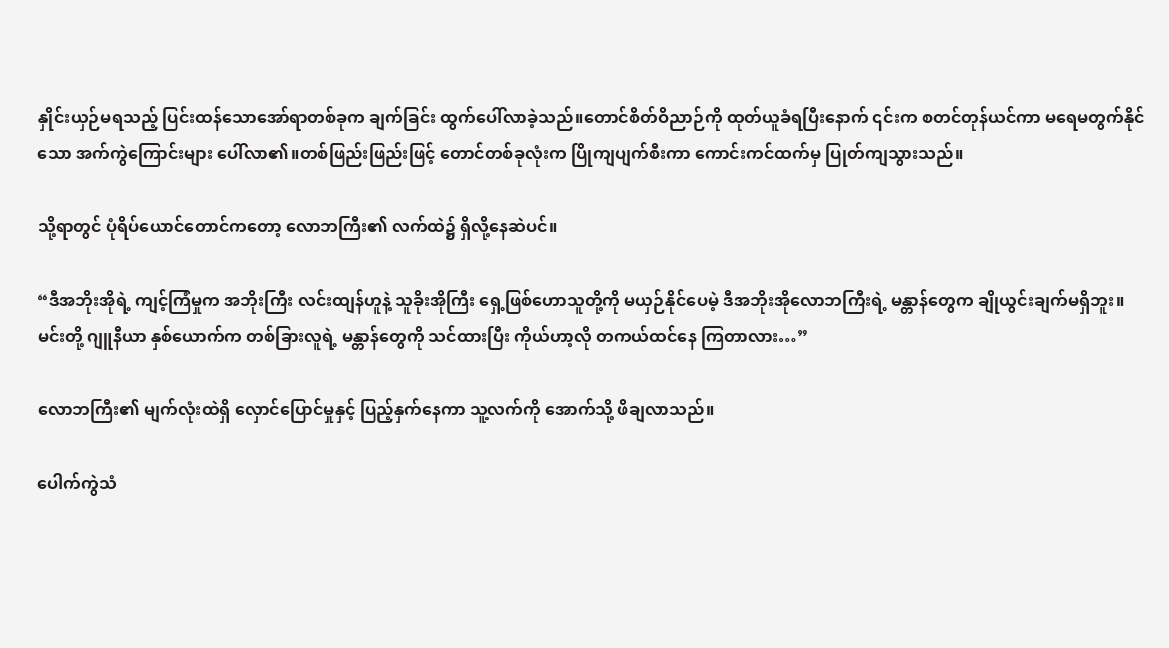နှိုင်းယှဉ်မရသည့် ပြင်းထန်သောအော်ရာတစ်ခုက ချက်ခြင်း ထွက်ပေါ်လာခဲ့သည်။တောင်စိတ်ဝိညာဉ်ကို ထုတ်ယူခံရပြီးနောက် ၎င်းက စတင်တုန်ယင်ကာ မရေမတွက်နိုင်သော အက်ကွဲကြောင်းများ ပေါ်လာ၏။တစ်ဖြည်းဖြည်းဖြင့် တောင်တစ်ခုလုံးက ပြိုကျပျက်စီးကာ ကောင်းကင်ထက်မှ ပြုတ်ကျသွားသည်။

သို့ရာတွင် ပုံရိပ်ယောင်တောင်ကတော့ လောဘကြီး၏ လက်ထဲ၌ ရှိလို့နေဆဲပင်။

“ဒီအဘိုးအိုရဲ့ ကျင့်ကြံမှုက အဘိုးကြီး လင်းထျန်ဟူနဲ့ သူခိုးအိုကြီး ရှေ့ဖြစ်ဟောသူတို့ကို မယှဉ်နိုင်ပေမဲ့ ဒီအဘိုးအိုလောဘကြီးရဲ့ မန္တာန်တွေက ချိုယွင်းချက်မရှိဘူး။ မင်းတို့ ဂျူနီယာ နှစ်ယောက်က တစ်ခြားလူရဲ့ မန္တာန်တွေကို သင်ထားပြီး ကိုယ်ဟာ့လို တကယ်ထင်နေ ကြတာလား…”

လောဘကြီး၏ မျက်လုံးထဲရှိ လှောင်ပြောင်မှုနှင့် ပြည့်နှက်နေကာ သူ့လက်ကို အောက်သို့ ဖိချလာသည်။

ပေါက်ကွဲသံ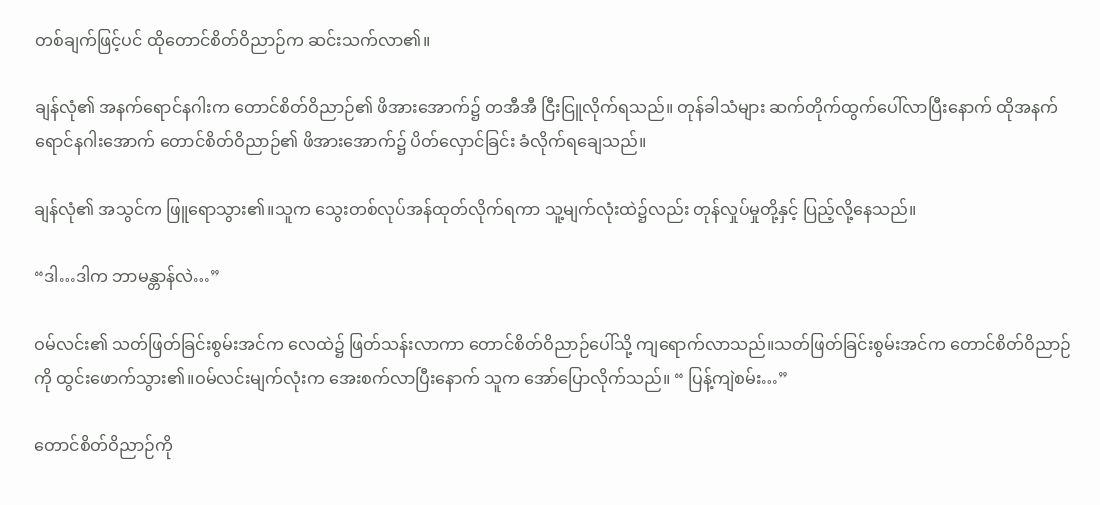တစ်ချက်ဖြင့်ပင် ထိုတောင်စိတ်ဝိညာဉ်က ဆင်းသက်လာ၏။

ချန်လုံ၏ အနက်ရောင်နဂါးက တောင်စိတ်ဝိညာဉ်၏ ဖိအားအောက်၌ တအီအီ ငြီးငြူလိုက်ရသည်။ တုန်ခါသံများ ဆက်တိုက်ထွက်ပေါ်လာပြီးနောက် ထိုအနက်ရောင်နဂါးအောက် တောင်စိတ်ဝိညာဉ်၏ ဖိအားအောက်၌ ပိတ်လှောင်ခြင်း ခံလိုက်ရချေသည်။

ချန်လုံ၏ အသွင်က ဖြူရောသွား၏။သူက သွေးတစ်လုပ်အန်ထုတ်လိုက်ရကာ သူ့မျက်လုံးထဲ၌လည်း တုန်လှုပ်မှုတို့နှင့် ပြည့်လို့နေသည်။

“ဒါ…ဒါက ဘာမန္တာန်လဲ…”

ဝမ်လင်း၏ သတ်ဖြတ်ခြင်းစွမ်းအင်က လေထဲ၌ ဖြတ်သန်းလာကာ တောင်စိတ်ဝိညာဉ်ပေါ်သို့ ကျရောက်လာသည်။သတ်ဖြတ်ခြင်းစွမ်းအင်က တောင်စိတ်ဝိညာဉ်ကို ထွင်းဖောက်သွား၏။ဝမ်လင်းမျက်လုံးက‌ အေးစက်လာပြီးနောက် သူက အော်ပြောလိုက်သည်။ “ ပြန့်ကျဲစမ်း…”

တောင်စိတ်ဝိညာဉ်ကို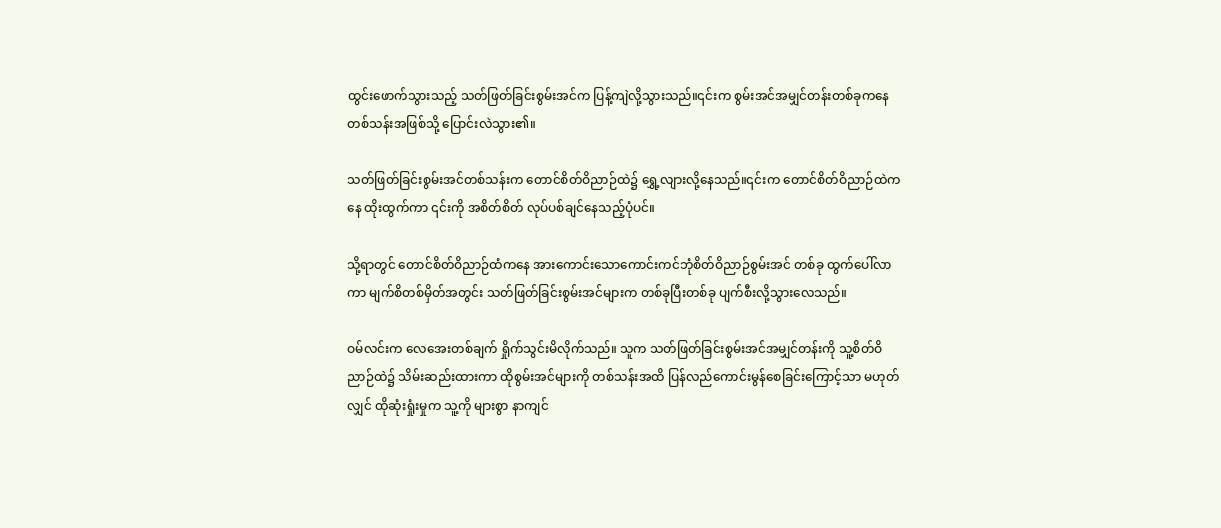ထွင်းဖောက်သွားသည့် သတ်ဖြတ်ခြင်းစွမ်းအင်က ပြန့်ကျဲလို့သွားသည်။၎င်းက စွမ်းအင်အမျှင်တန်းတစ်ခုကနေ တစ်သန်းအဖြစ်သို့ ပြောင်းလဲသွား၏။

သတ်ဖြတ်ခြင်းစွမ်းအင်တစ်သန်းက တောင်စိတ်ဝိညာဉ်ထဲ၌ ရွှေ့လျားလို့နေသည်။၎င်းက တောင်စိတ်ဝိညာဉ်ထဲကနေ ထိုးထွက်ကာ ၎င်းကို အစိတ်စိတ် လုပ်ပစ်ချင်နေသည့်ပုံပင်။

သို့ရာတွင် တောင်စိတ်ဝိညာဉ်ထံကနေ အားကောင်းသောကောင်းကင်ဘုံစိတ်ဝိညာဉ်စွမ်းအင် တစ်ခု ထွက်ပေါ်လာကာ မျက်စိတစ်မှိတ်အတွင်း သတ်ဖြတ်ခြင်းစွမ်းအင်များက တစ်ခုပြီးတစ်ခု ပျက်စီးလို့သွားလေသည်။

ဝမ်လင်းက လေအေးတစ်ချက် ရှိုက်သွင်းမိလိုက်သည်။ သူက သတ်ဖြတ်ခြင်းစွမ်းအင်အမျှင်တန်းကို သူ့စိတ်ဝိညာဉ်ထဲ၌ သိမ်းဆည်းထားကာ ထိုစွမ်းအင်များကို တစ်သန်းအထိ ပြန်လည်ကောင်းမွန်စေခြင်းကြောင့်သာ မဟုတ်လျှင် ထိုဆုံးရှုံးမှုက သူ့ကို များစွာ နာကျင်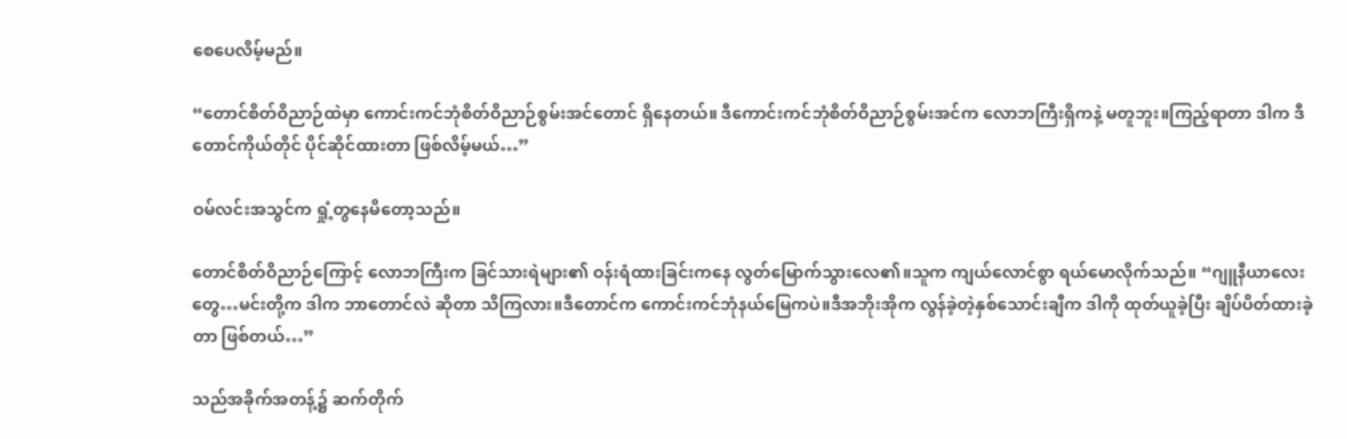စေပေလိမ့်မည်။

“တောင်စိတ်ဝိညာဉ်ထဲမှာ ကောင်းကင်ဘုံစိတ်ဝိညာဉ်စွမ်းအင်တောင် ရှိနေတယ်။ ဒီကောင်းကင်ဘုံစိတ်ဝိညာဉ်စွမ်းအင်က လောဘကြီးရှိကနဲ့ မတူဘူး။ကြည့်ရာတာ ဒါက ဒီတောင်ကိုယ်တိုင် ပိုင်ဆိုင်ထားတာ ဖြစ်လိမ့်မယ်…”

ဝမ်လင်းအသွင်က ရှုံ့တွနေမိတော့သည်။

တောင်စိတ်ဝိညာဉ်ကြောင့် လောဘကြီးက ခြင်သားရဲများ၏ ဝန်းရံထားခြင်းကနေ လွတ်မြောက်သွားလေ၏။သူက ကျယ်လောင်စွာ ရယ်မောလိုက်သည်။ “ဂျူနီယာလေးတွေ…မင်းတို့က ဒါက ဘာတောင်လဲ ဆိုတာ သိကြလား။ဒီတောင်က ကောင်းကင်ဘုံနယ်မြေကပဲ။ဒီအဘိုးအိုက လွန်ခဲ့တဲ့နှစ်သောင်းချီက ဒါကို ထုတ်ယူခဲ့ပြီး ချိပ်ပိတ်ထားခဲ့တာ ဖြစ်တယ်…”

သည်အခိုက်အတန့်၌ ဆက်တိုက်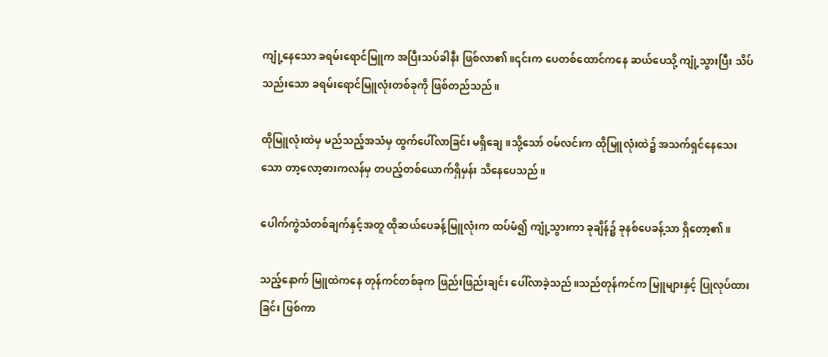ကျုံ့နေသော ခရမ်းရောင်မြူက အပြီးသပ်ခါနီး ဖြစ်လာ၏။၎င်းက ပေတစ်ထောင်ကနေ ဆယ်ပေသို့ ကျုံ့သွားပြီး သိပ်သည်းသော ခရမ်းရောင်မြူလုံးတစ်ခုကို ဖြစ်တည်သည်။

ထိုမြူလုံးထဲမှ မည်သည့်အသံမှ ထွက်ပေါ်လာခြင်း မရှိချေ။သို့သော် ဝမ်လင်းက ထိုမြူလုံးထဲ၌ အသက်ရှင်နေသေးသော တာ့လော့ဓားကလန်မှ တပည့်တစ်ယောက်ရှိမှန်း သိနေပေသည်။

ပေါက်ကွဲသံတစ်ချက်နှင့်အတူ ထိုဆယ်ပေခန့်မြူလုံးက ထပ်မံ၍ ကျုံ့သွားကာ ခုချိန်၌ ခုနစ်ပေခန့်သာ ရှိတော့၏။

သည့်နောက် မြူထဲကနေ တုန်ကင်တစ်ခုက ဖြည်းဖြည်းချင်း ပေါ်လာခဲ့သည်။သည်တုန်ကင်က မြူများနှင့် ပြုလုပ်ထားခြင်း ဖြစ်ကာ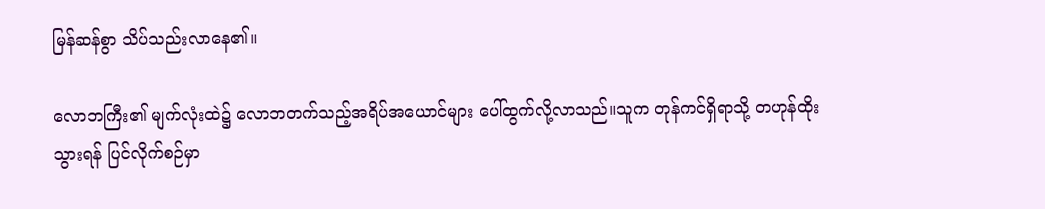မြန်ဆန်စွာ သိပ်သည်းလာနေ၏။

လောဘကြီး၏ မျက်လုံးထဲ၌ လောဘတက်သည့်အရိပ်အယောင်များ ပေါ်ထွက်လို့လာသည်။သူက တုန်ကင်ရှိရာသို့ တဟုန်ထိုးသွားရန် ပြင်လိုက်စဉ်မှာ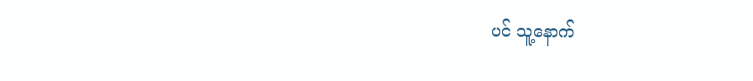ပင် သူ့နောက်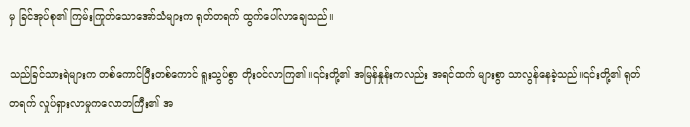မှ ခြင်အုပ်စု၏ ကြမ်းကြုတ်သောအော်သံများက ရုတ်တရက် ထွက်ပေါ်လာချေသည်။

သည်ခြင်သားရဲများက တစ်ကောင်ပြီးတစ်ကောင် ရူးသွပ်စွာ တိုးဝင်လာကြ၏။၎င်းတို့၏ အမြန်နှုန်းကလည်း အရင်ထက် များစွာ သာလွန်နေခဲ့သည်။၎င်းတို့၏ ရုတ်တရက် လှုပ်ရှားလာမှုကလောဘကြီး၏ အ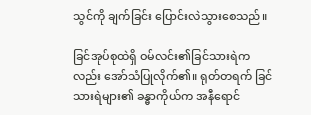သွင်ကို ချက်ခြင်း ပြောင်းလဲသွားစေသည်။

ခြင်အုပ်စုထဲရှိ ဝမ်လင်း၏ခြင်သားရဲကလည်း အော်သံပြုလိုက်၏။ ရုတ်တရက် ခြင်သားရဲများ၏ ခန္ဓာကိုယ်က အနီရောင်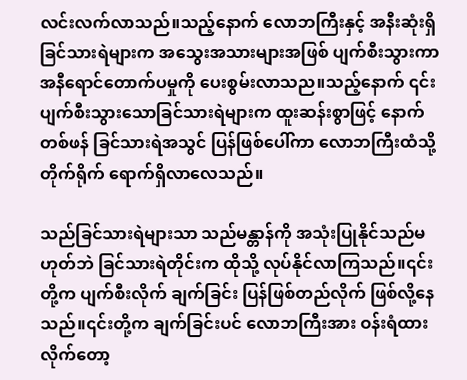လင်းလက်လာသည်။သည့်နောက် လောဘကြီးနှင့် အနီးဆုံးရှိ ခြင်သားရဲများက အသွေးအသားများအဖြစ် ပျက်စီးသွားကာ အနီရောင်တောက်ပမှုကို ပေးစွမ်းလာသည။သည့်နောက် ၎င်းပျက်စီးသွားသောခြင်သားရဲများက ထူးဆန်းစွာဖြင့် နောက်တစ်ဖန် ခြင်သားရဲအသွင် ပြန်ဖြစ်ပေါ်ကာ လောဘကြီးထံသို့ တိုက်ရိုက် ရောက်ရှိလာလေသည်။

သည်ခြင်သားရဲများသာ သည်မန္တာန်ကို အသုံးပြုနိုင်သည်မဟုတ်ဘဲ ခြင်သားရဲတိုင်းက ထိုသို့ လုပ်နိုင်လာကြသည်။၎င်းတို့က ပျက်စီးလိုက် ချက်ခြင်း ပြန်ဖြစ်တည်လိုက် ဖြစ်လို့နေသည်။၎င်းတို့က ချက်ခြင်းပင် လောဘကြီးအား ဝန်းရံထားလိုက်တော့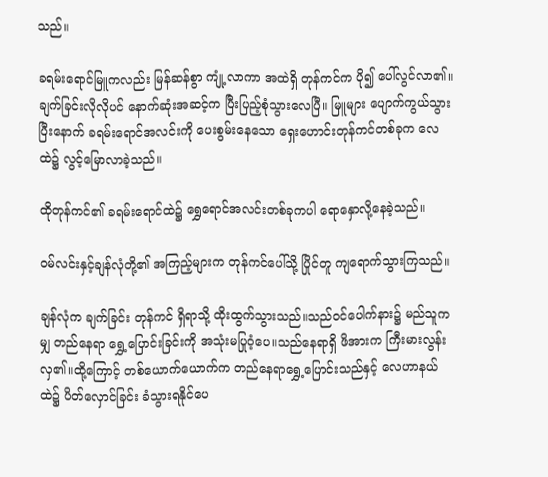သည်။

ခရမ်းရောင်မြူကလည်း မြန်ဆန်စွာ ကျုံ့လာကာ အထဲရှိ တုန်ကင်က ပို၍ ပေါ်လွင်လာ၏။ချက်ခြင်းလိုလိုပင် နောက်ဆုံးအဆင့်က ပြီးပြည့်စုံသွားလေပြီ။ မြူများ ပျောက်ကွယ်သွားပြီးနောက် ခရမ်းရောင်အလင်းကို ပေးစွမ်းနေသော ရှေးဟောင်းတုန်ကင်တစ်ခုက လေထဲ၌ လွင့်မြောလာခဲ့သည်။

ထိုတုန်ကင်၏ ခရမ်းရောင်ထဲ၌ ရွှေရောင်အလင်းတစ်ခုကပါ ရောနှောလို့နေခဲ့သည်။

ဝမ်လင်းနှင့်ချန်လုံတို့၏ အကြည့်များက တုန်ကင်ပေါ်သို့ ပြိုင်တူ ကျရောက်သွားကြသည်။

ချန်လုံက ချက်ခြင်း တုန်ကင် ရှိရာသို့ ထိုးထွက်သွားသည်။သည်ဝင်ပေါက်နား၌ မည်သူကမျှ တည်နေရာ ရွှေ့ပြောင်းခြင်းကို အသုံးမပြုဝံ့ပေ။သည်နေရာရှိ ဖိအားက ကြီးမားလွန်းလှ၏။ထို့ကြောင့် တစ်ယောက်ယောက်က တည်နေရာရွှေ့ပြောင်းသည်နှင့် လေဟာနယ်ထဲ၌ ပိတ်လှောင်ခြင်း ခံသွားရနိုင်ပေ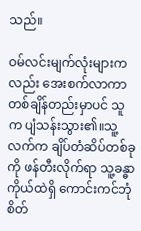သည်။

ဝမ်လင်းမျက်လုံးများကလည်း အေးစက်လာကာ တစ်ချိန်တည်းမှာပင် သူက ပျံသန်းသွား၏။သူ့လက်က ချိပ်တံဆိပ်တစ်ခုကို ဖန်တီးလိုက်ရာ သူ့ခန္ဓာကိုယ်ထဲရှိ ကောင်းကင်ဘုံစိတ်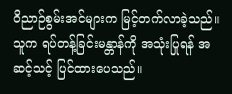ဝိညာဉ်စွမ်းအင်များက မြင့်တက်လာခဲ့သည်။သူက ရပ်တန့်ခြင်းမန္တာန်ကို အသုံးပြုရန် အဆင့်သင့် ပြင်ထားပေသည်။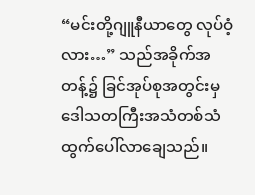“မင်းတို့ဂျူနီယာတွေ လုပ်ဝံ့လား…” သည်အခိုက်အတန့်၌ ခြင်အုပ်စုအတွင်းမှ ဒေါသတကြီးအသံတစ်သံ ထွက်ပေါ်လာချေသည်။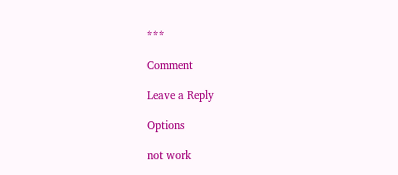***

Comment

Leave a Reply

Options

not work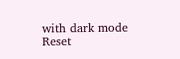with dark mode
Reset